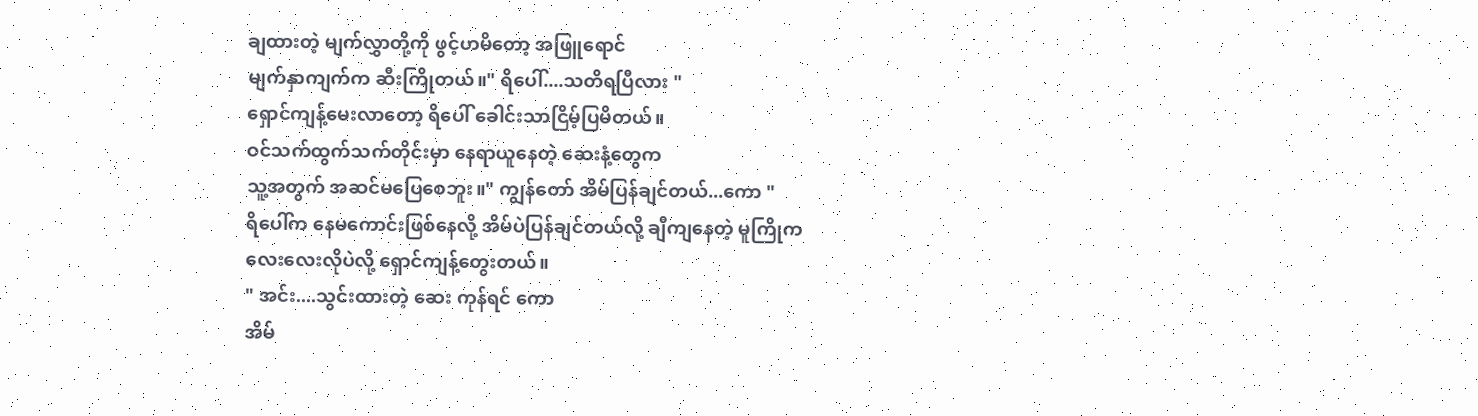ချထားတဲ့ မျက်လွှာတို့ကို ဖွင့်ဟမိတော့ အဖြူရောင်
မျက်နှာကျက်က ဆီးကြိုတယ်။" ရိပေါ်....သတိရပြီလား "
ရှောင်ကျန့်မေးလာတော့ ရိပေါ် ခေါင်းသာငြိမ့်ပြမိတယ်။
ဝင်သက်ထွက်သက်တိုင်းမှာ နေရာယူနေတဲ့ ဆေးနံ့တွေက
သူ့အတွက် အဆင်မပြေစေဘူး။" ကျွန်တော် အိမ်ပြန်ချင်တယ်...ကော "
ရိပေါ်က နေမကောင်းဖြစ်နေလို့ အိမ်ပဲပြန်ချင်တယ်လို့ ချီကျနေတဲ့ မူကြိုကလေးလေးလိုပဲလို့ ရှောင်ကျန့်တွေးတယ်။
" အင်း....သွင်းထားတဲ့ ဆေး ကုန်ရင် ကော
အိမ်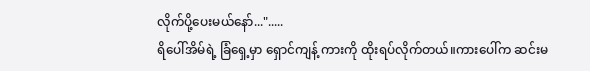လိုက်ပို့ပေးမယ်နော်...".....
ရိပေါ်အိမ်ရဲ့ ခြံရှေ့မှာ ရှောင်ကျန့် ကားကို ထိုးရပ်လိုက်တယ်။ကားပေါ်က ဆင်းမ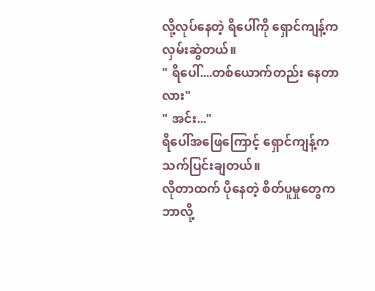လို့လုပ်နေတဲ့ ရိပေါ်ကို ရှောင်ကျန့်ကလှမ်းဆွဲတယ်။
" ရိပေါ်....တစ်ယောက်တည်း နေတာလား"
" အင်း..."
ရိပေါ်အဖြေကြောင့် ရှောင်ကျန့်က သက်ပြင်းချတယ်။
လိုတာထက် ပိုနေတဲ့ စိတ်ပူမှုတွေက ဘာလို့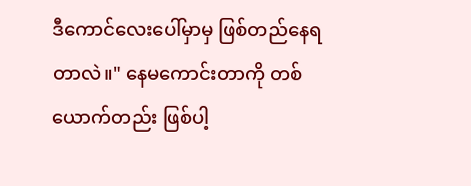ဒီကောင်လေးပေါ်မှာမှ ဖြစ်တည်နေရတာလဲ။" နေမကောင်းတာကို တစ်ယောက်တည်း ဖြစ်ပါ့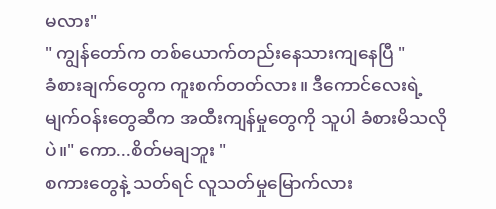မလား"
" ကျွန်တော်က တစ်ယောက်တည်းနေသားကျနေပြီ "
ခံစားချက်တွေက ကူးစက်တတ်လား။ ဒီကောင်လေးရဲ့
မျက်ဝန်းတွေဆီက အထီးကျန်မှုတွေကို သူပါ ခံစားမိသလိုပဲ။" ကော...စိတ်မချဘူး "
စကားတွေနဲ့ သတ်ရင် လူသတ်မှုမြောက်လား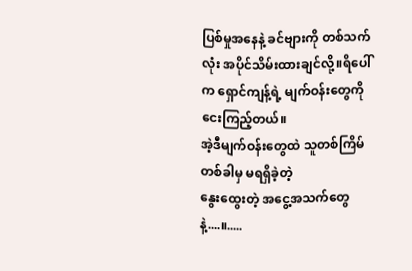ပြစ်မှုအနေနဲ့ ခင်ဗျားကို တစ်သက်လုံး အပိုင်သိမ်းထားချင်လို့။ရိပေါ်က ရှောင်ကျန့်ရဲ့ မျက်ဝန်းတွေကို ငေးကြည့်တယ်။
အဲ့ဒီမျက်ဝန်းတွေထဲ သူတစ်ကြိမ်တစ်ခါမှ မရရှိခဲ့တဲ့
နွေးထွေးတဲ့ အငွေ့အသက်တွေနဲ့....။.....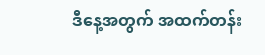ဒီနေ့အတွက် အထက်တန်း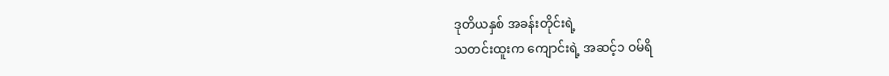ဒုတိယနှစ် အခန်းတိုင်းရဲ့
သတင်းထူးက ကျောင်းရဲ့ အဆင့်၁ ဝမ်ရိ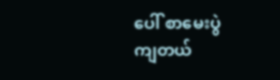ပေါ် စာမေးပွဲ
ကျတယ်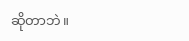ဆိုတာဘဲ။